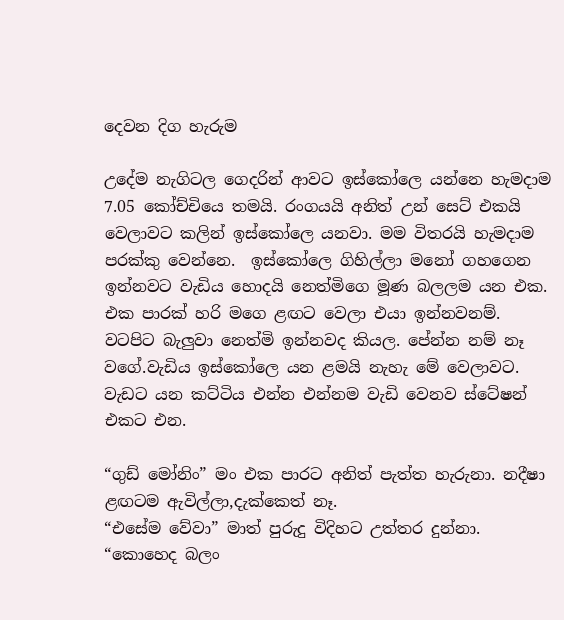දෙවන දිග හැරුම

උදේම නැගිටල ගෙදරින් ආවට ඉස්කෝලෙ යන්නෙ හැමදාම 7.05 කෝච්චියෙ තමයි. රංගයයි අනිත් උන් සෙට් එකයි වෙලාවට කලින් ඉස්කෝලෙ යනවා. මම විතරයි හැමදාම පරක්කු වෙන්නෙ.  ඉස්කෝලෙ ගිහිල්ලා මනෝ ගහගෙන ඉන්නවට වැඩිය හොදයි නෙත්මිගෙ මූණ බලලම යන එක. එක පාරක් හරි මගෙ ළඟට වෙලා එයා ඉන්නවනම්. වටපිට බැලුවා නෙත්මි ඉන්නවද කියල. පේන්න නම් නෑ වගේ.වැඩිය ඉස්කෝලෙ යන ළමයි නැහැ මේ වෙලාවට. වැඩට යන කට්ටිය එන්න එන්නම වැඩි වෙනව ස්ටේෂන් එකට එන.

“ගුඩ් මෝනිං” මං එක පාරට අනිත් පැත්ත හැරුනා. නදීෂා ළඟටම ඇවිල්ලා,දැක්කෙත් නෑ.
“එසේම වේවා” මාත් පුරුදු විදිහට උත්තර දුන්නා.
“කොහෙද බලං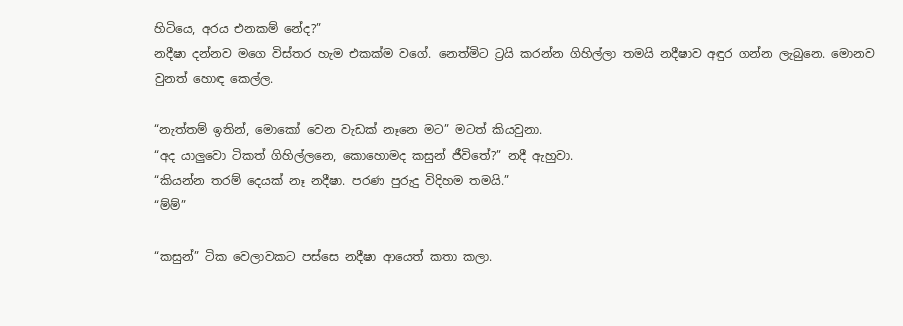හිටියෙ, අරය එනකම් නේද?”
නදීෂා දන්නව මගෙ විස්තර හැම එකක්ම වගේ. නෙත්මිට ට්‍රයි කරන්න ගිහිල්ලා තමයි නදීෂාව අඳුර ගන්න ලැබුනෙ. මොනව වුනත් හොඳ කෙල්ල.

“නැත්තම් ඉතින්, මොකෝ වෙන වැඩක් නෑනෙ මට” මටත් කියවුනා.
“අද යාලුවො ටිකත් ගිහිල්ලනෙ, කොහොමද කසුන් ජීවිතේ?” නදී ඇහුවා.
“කියන්න තරම් දෙයක් නෑ නදීෂා. පරණ පුරුදු විදිහම තමයි.”
“ම්ම්”

“කසුන්” ටික වෙලාවකට පස්සෙ නදීෂා ආයෙත් කතා කලා.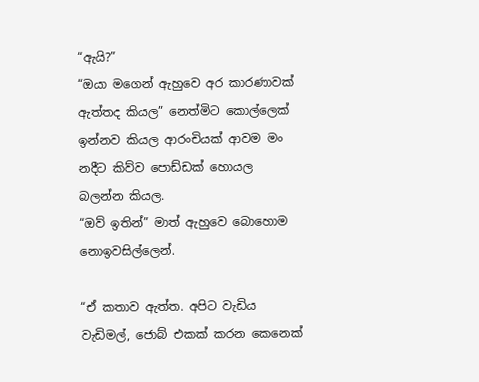“ඇයි?”
“ඔයා මගෙන් ඇහුවෙ අර කාරණාවක් ඇත්තද කියල” නෙත්මිට කොල්ලෙක් ඉන්නව කියල ආරංචියක් ආවම මං නදීට කිව්ව පොඩ්ඩක් හොයල බලන්න කියල.
“ඔව් ඉතින්” මාත් ඇහුවෙ බොහොම නොඉවසිල්ලෙන්.

“ඒ කතාව ඇත්ත. අපිට වැඩිය වැඩිමල්, ජොබ් එකක් කරන කෙනෙක්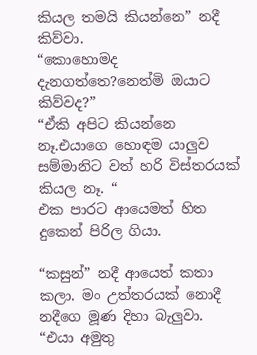කියල තමයි කියන්නෙ” නදී කිව්වා.
“කොහොමද දැනගත්තෙ?නෙත්මි ඔයාට කිව්වද?”
“ඒකි අපිට කියන්නෙ නෑ.එයාගෙ හොඳම යාලුව සම්මානිට වත් හරි විස්තරයක් කියල නෑ. “
එක පාරට ආයෙමත් හිත දුකෙන් පිරිල ගියා.

“කසුන්” නදී ආයෙත් කතා කලා. මං උත්තරයක් නොදී නදීගෙ මූණ දිහා බැලුවා.
“එයා අමුතු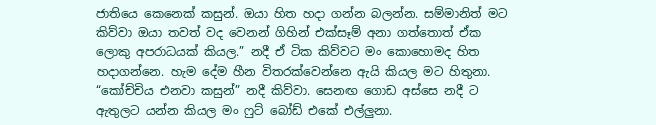ජාතියෙ කෙනෙක් කසුන්. ඔයා හිත හදා ගන්න බලන්න. සම්මානිත් මට කිව්වා ඔයා තවත් වද වෙනන් ගිහින් එක්සෑම් අනා ගත්තොත් ඒක ලොකු අපරාධයක් කියල.” නදී ඒ ටික කිව්වට මං කොහොමද හිත හදාගන්නෙ. හැම දේම හීන විතරක්වෙන්නෙ ඇයි කියල මට හිතුනා.
“කෝච්චිය එනවා කසුන්” නදී කිව්වා. සෙනඟ ගොඩ අස්සෙ නදී ට ඇතුලට යන්න කියල මං ෆුට් බෝඩ් එකේ එල්ලුනා.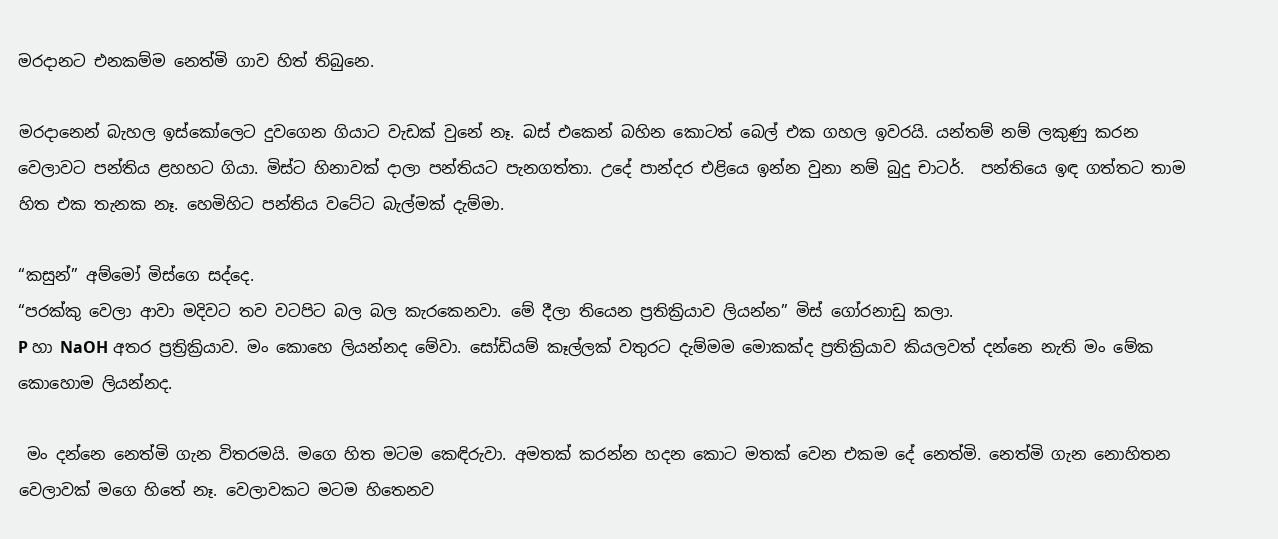මරදානට එනකම්ම නෙත්මි ගාව හිත් තිබුනෙ.

මරදානෙන් බැහල ඉස්කෝලෙට දුවගෙන ගියාට වැඩක් වුනේ නෑ. බස් එකෙන් බහින කොටත් බෙල් එක ගහල ඉවරයි. යන්තම් නම් ලකුණු කරන වෙලාවට පන්තිය ළහහට ගියා. මිස්ට හිනාවක් දාලා පන්තියට පැනගත්තා. උදේ පාන්දර එළියෙ ඉන්න වුනා නම් බුදු චාටර්.  පන්තියෙ ඉඳ ගත්තට තාම හිත එක තැනක නෑ. හෙමිහිට පන්තිය වටේට බැල්මක් දැම්මා.

“කසුන්” අම්මෝ මිස්ගෙ සද්දෙ.
“පරක්කු වෙලා ආවා මදිවට තව වටපිට බල බල කැරකෙනවා. මේ දීලා තියෙන ප්‍රතික්‍රියාව ලියන්න” මිස් ගෝරනාඩු කලා.
P හා NaOH අතර ප්‍රත්‍රික්‍රියාව. මං කොහෙ ලියන්නද මේවා. සෝඩියම් කෑල්ලක් වතුරට දැම්මම මොකක්ද ප්‍රතික්‍රියාව කියලවත් දන්නෙ නැති මං මේක කොහොම ලියන්නද.

 මං දන්නෙ නෙත්මි ගැන විතරමයි. මගෙ හිත මටම කෙඳිරුවා. අමතක් කරන්න හදන කොට මතක් වෙන එකම දේ නෙත්මි. නෙත්මි ගැන නොහිතන වෙලාවක් මගෙ හිතේ නෑ. වෙලාවකට මටම හිතෙනව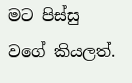මට පිස්සු වගේ කියලත්.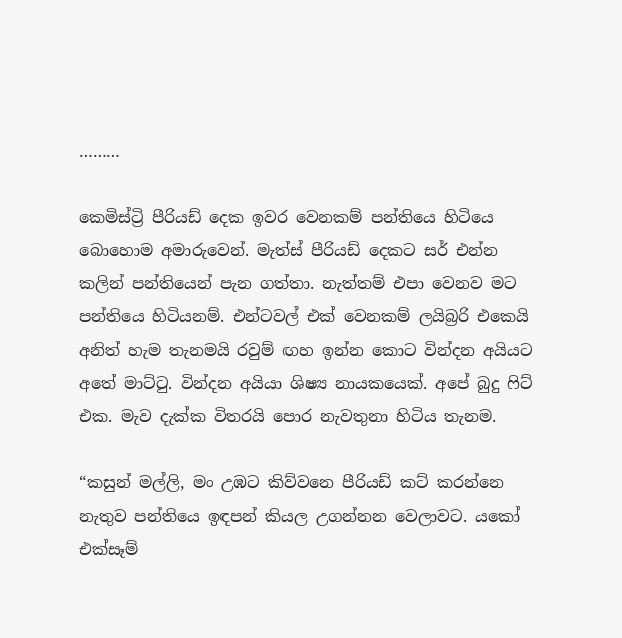………

කෙමිස්ට්‍රි පීරියඩ් දෙක ඉවර වෙනකම් පන්තියෙ හිටියෙ බොහොම අමාරුවෙන්. මැත්ස් පීරියඩ් දෙකට සර් එන්න කලින් පන්තියෙන් පැන ගත්තා. නැත්තම් එපා වෙනව මට පන්තියෙ හිටියනම්. එන්ටවල් එක් වෙනකම් ලයිබ්‍රරි එකෙයි අනිත් හැම තැනමයි රවුම් ඟහ ඉන්න කොට වින්දන අයියට අතේ මාට්ටු. වින්දන අයියා ශිෂ්‍ය නායකයෙක්. අපේ බුදු ෆිට් එක. මැව දැක්ක විතරයි පොර නැවතුනා හිටිය තැනම.

“කසුන් මල්ලි, මං උඹට කිව්වනෙ පීරියඩ් කට් කරන්නෙ නැතුව පන්තියෙ ඉඳපන් කියල උගන්නන වෙලාවට. යකෝ එක්සෑම්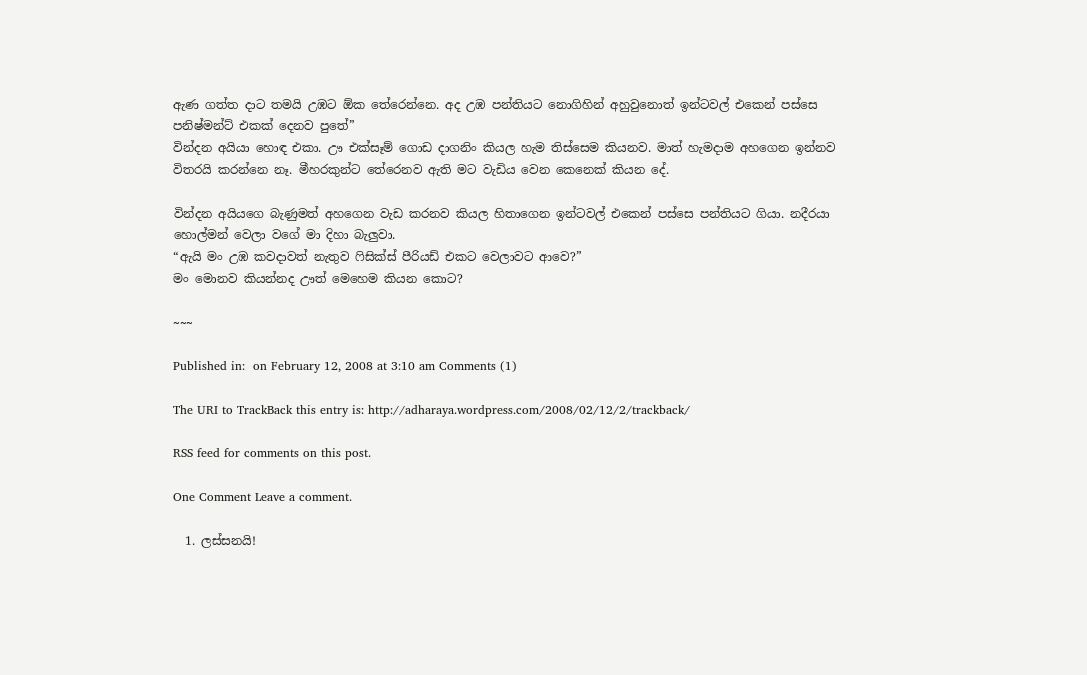ඇණ ගත්ත දාට තමයි උඹට ඕක තේරෙන්නෙ. අද උඹ පන්තියට නොගිහින් අහුවුනොත් ඉන්ටවල් එකෙන් පස්සෙ පනිෂ්මන්ට් එකක් දෙනව පුතේ”
වින්දන අයියා හොඳ එකා. ඌ එක්සෑම් ගොඩ දාගනිං කියල හැම තිස්සෙම කියනව. මාත් හැමදාම අහගෙන ඉන්නව විතරයි කරන්නෙ නෑ. මීහරකුන්ට තේරෙනව ඇති මට වැඩිය වෙන කෙනෙක් කියන දේ.

වින්දන අයියගෙ බැණුමත් අහගෙන වැඩ කරනව කියල හිතාගෙන ඉන්ටවල් එකෙන් පස්සෙ පන්තියට ගියා. නදීරයා හොල්මන් වෙලා වගේ මා දිහා බැලුවා.
“ඇයි මං උඹ කවදාවත් නැතුව ෆිසික්ස් පීරියඩ් එකට වෙලාවට ආවෙ?”
මං මොනව කියන්නද ඌත් මෙහෙම කියන කොට?

~~~

Published in:  on February 12, 2008 at 3:10 am Comments (1)

The URI to TrackBack this entry is: http://adharaya.wordpress.com/2008/02/12/2/trackback/

RSS feed for comments on this post.

One Comment Leave a comment.

  1. ලස්‌සනයි!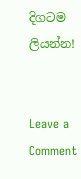දිගටම ලියන්න!


Leave a Comment